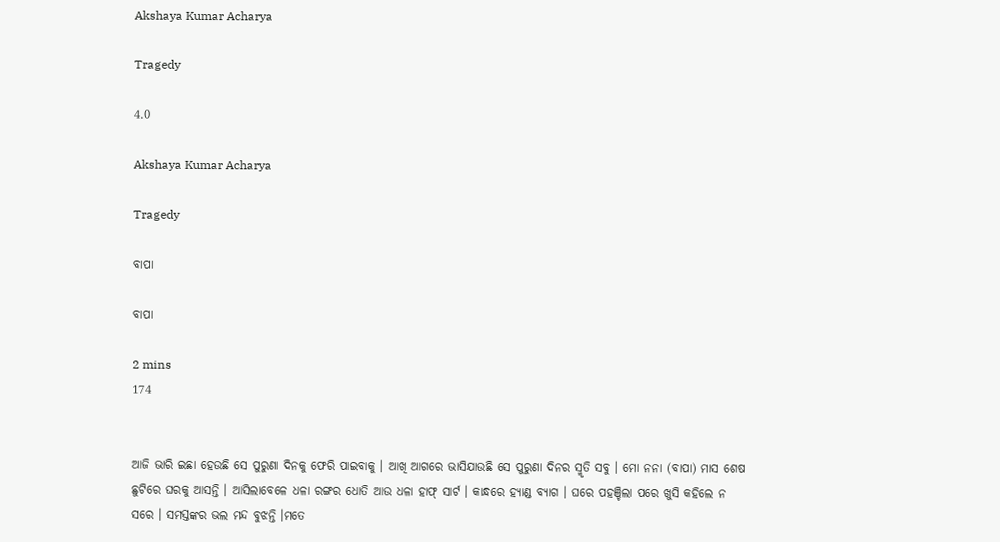Akshaya Kumar Acharya

Tragedy

4.0

Akshaya Kumar Acharya

Tragedy

ବାପା

ବାପା

2 mins
174


ଆଜି ଭାରି ଇଛା ହେଉଛି ସେ ପୁରୁଣା ଦିନକୁ ଫେରି ପାଇବାକୁ । ଆଖି ଆଗରେ ଭାସିଯାଉଛି ସେ ପୁରୁଣା ଦିନର ସ୍ମୃତି ସବୁ । ମୋ ନନା (ବାପା) ମାସ ଶେଷ ଛୁଟିରେ ଘରକୁ ଆସନ୍ତି । ଆସିଲାବେଳେ ଧଳା ରଙ୍ଗର ଧୋତି ଆଉ ଧଳା ହାଫ୍ ସାର୍ଟ । କାନ୍ଧରେ ହ୍ୟାଣ୍ଡ ବ୍ୟାଗ । ଘରେ ପହଞ୍ଚିଲା ପରେ ଖୁସି କହିଲେ ନ ସରେ । ସମସ୍ତଙ୍କର ଭଲ ମନ୍ଦ ବୁଝନ୍ତି ।ମତେ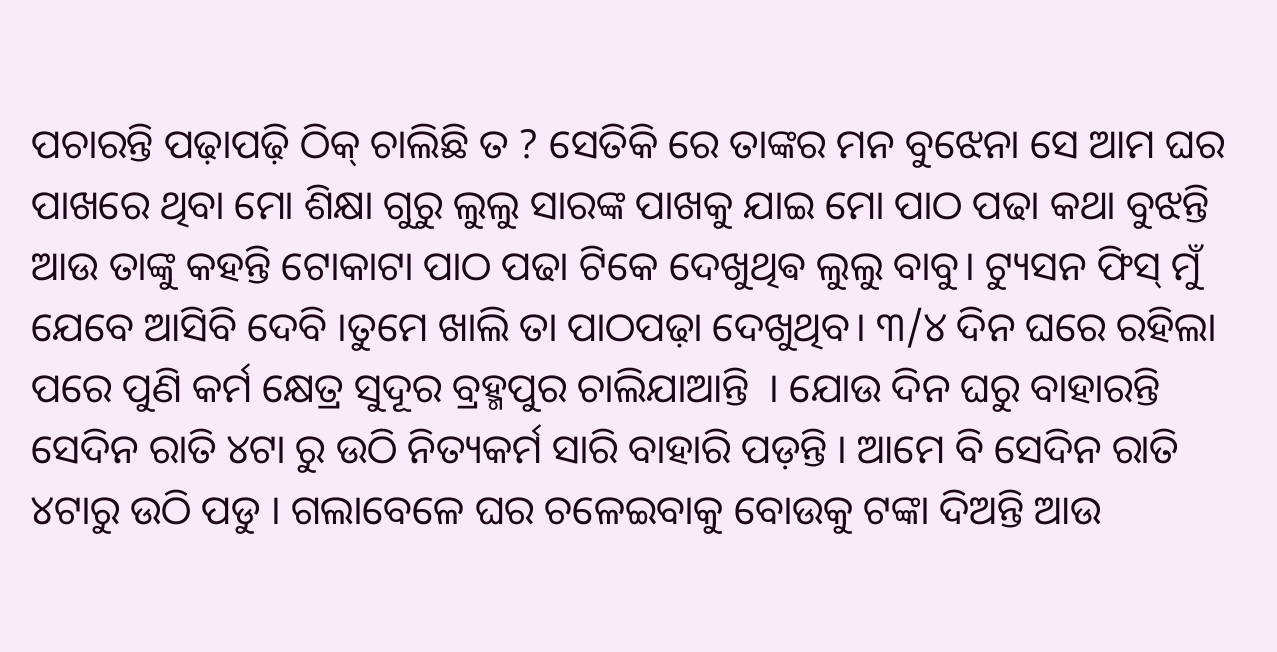ପଚାରନ୍ତି ପଢ଼ାପଢ଼ି ଠିକ୍ ଚାଲିଛି ତ ? ସେତିକି ରେ ତାଙ୍କର ମନ ବୁଝେନା ସେ ଆମ ଘର ପାଖରେ ଥିବା ମୋ ଶିକ୍ଷା ଗୁରୁ ଲୁଲୁ ସାରଙ୍କ ପାଖକୁ ଯାଇ ମୋ ପାଠ ପଢା କଥା ବୁଝନ୍ତି ଆଉ ତାଙ୍କୁ କହନ୍ତି ଟୋକାଟା ପାଠ ପଢା ଟିକେ ଦେଖୁଥିଵ ଲୁଲୁ ବାବୁ। ଟ୍ୟୁସନ ଫିସ୍ ମୁଁ ଯେବେ ଆସିବି ଦେବି ।ତୁମେ ଖାଲି ତା ପାଠପଢ଼ା ଦେଖୁଥିବ। ୩/୪ ଦିନ ଘରେ ରହିଲା ପରେ ପୁଣି କର୍ମ କ୍ଷେତ୍ର ସୁଦୂର ବ୍ରହ୍ମପୁର ଚାଲିଯାଆନ୍ତି  । ଯୋଉ ଦିନ ଘରୁ ବାହାରନ୍ତି ସେଦିନ ରାତି ୪ଟା ରୁ ଉଠି ନିତ୍ୟକର୍ମ ସାରି ବାହାରି ପଡ଼ନ୍ତି । ଆମେ ବି ସେଦିନ ରାତି ୪ଟାରୁ ଉଠି ପଡୁ । ଗଲାବେଳେ ଘର ଚଳେଇବାକୁ ବୋଉକୁ ଟଙ୍କା ଦିଅନ୍ତି ଆଉ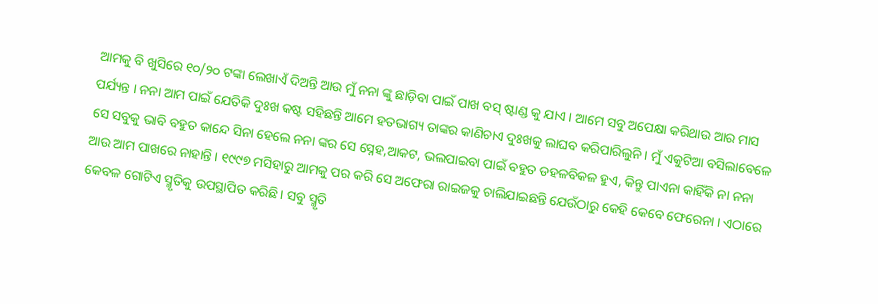ଆମକୁ ବି ଖୁସିରେ ୧୦/୨୦ ଟଙ୍କା ଲେଖାଏଁ ଦିଅନ୍ତି ଆଉ ମୁଁ ନନା ଙ୍କୁ ଛାଡ଼ିବା ପାଇଁ ପାଖ ବସ୍ ଷ୍ଟାଣ୍ଡ କୁ ଯାଏ । ଆମେ ସବୁ ଅପେକ୍ଷା କରିଥାଉ ଆର ମାସ ପର୍ଯ୍ୟନ୍ତ । ନନା ଆମ ପାଇଁ ଯେତିକି ଦୁଃଖ କଷ୍ଟ ସହିଛନ୍ତି ଆମେ ହତଭାଗ୍ୟ ତାଙ୍କର କାଣିଚାଏ ଦୁଃଖକୁ ଲାଘବ କରିପାରିଲୁନି । ମୁଁ ଏକୁଟିଆ ବସିଲାବେଳେ ସେ ସବୁକୁ ଭାବି ବହୁତ କାନ୍ଦେ ସିନା ହେଲେ ନନା ଙ୍କର ସେ ସ୍ନେହ,ଆକଟ, ଭଲପାଇବା ପାଇଁ ବହୁତ ଡହଳବିକଳ ହୁଏ, କିନ୍ତୁ ପାଏନା କାହିଁକି ନା ନନା ଆଉ ଆମ ପାଖରେ ନାହାନ୍ତି । ୧୯୯୭ ମସିହାରୁ ଆମକୁ ପର କରି ସେ ଅଫେରା ରାଇଜକୁ ଚାଲିଯାଇଛନ୍ତି ଯେଉଁଠାରୁ କେହି କେବେ ଫେରେନା । ଏଠାରେ କେବଳ ଗୋଟିଏ ସ୍ମୃତିକୁ ଉପସ୍ଥାପିତ କରିଛି। ସବୁ ସ୍ମୃତି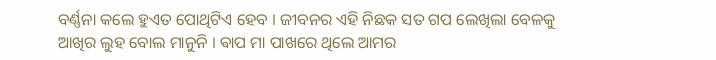ବର୍ଣ୍ଣନା କଲେ ହୁଏତ ପୋଥିଟିଏ ହେବ । ଜୀବନର ଏହି ନିଛକ ସତ ଗପ ଲେଖିଲା ବେଳକୁ ଆଖିର ଲୁହ ବୋଲ ମାନୁନି । ଵାପ ମା ପାଖରେ ଥିଲେ ଆମର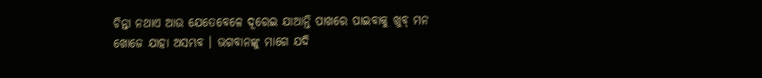ଚିନ୍ତା ନଥାଏ ଆଉ ଯେତେବେଳେ ଦୂରେଇ ଯାଆନ୍ତି ପାଖରେ ପାଇବାକୁ ଖୁବ୍ ମନ ଖୋଜେ ଯାହା ଅସମ୍ଭବ । ଭଗବାନଙ୍କୁ ମାଗେ ଯଦି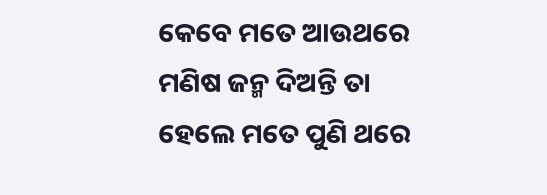କେବେ ମତେ ଆଉଥରେ ମଣିଷ ଜନ୍ମ ଦିଅନ୍ତି ତା ହେଲେ ମତେ ପୁଣି ଥରେ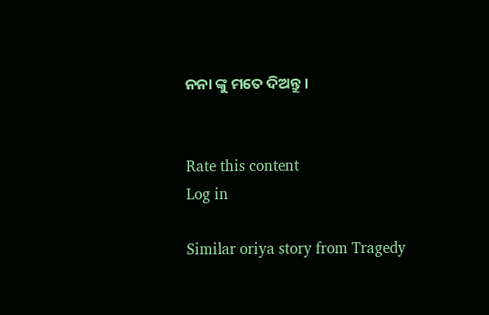ନନା ଙ୍କୁ ମତେ ଦିଅନ୍ତୁ ।


Rate this content
Log in

Similar oriya story from Tragedy